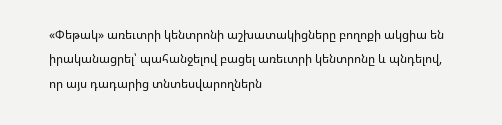«Փեթակ» առեւտրի կենտրոնի աշխատակիցները բողոքի ակցիա են իրականացրել՝ պահանջելով բացել առեւտրի կենտրոնը և պնդելով, որ այս դադարից տնտեսվարողներն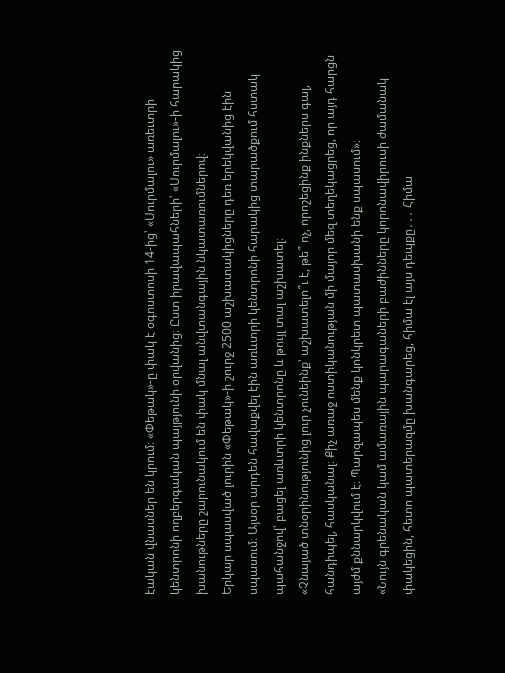էական վնասներ են կրում։ «Փեթակ»-ը փակ է օգոստոսի 14-ից՝ «Սուրմալու» առեւտրի կենտրոնի ողբերգական պայթյունի օրվանից։ Ըստ իրավապահների՝ «Սուրմալու»-ի հարակից խանութները շարունակում են փակ մնալ անվտանգային նկատառումներով։
Երկար սպասված լուրին «Փեթակ»-ի շուրջ 2500 աշխատակիցները դեռ երեկվանից էին սպասում։ Այսօր արդեն հավաքվել էին առևտրի կենտրոնի հարակից տարածքում հստակ պահանջով՝ բացել առևտրի կենտրոնը և թույլ տալ աշխատել։
«Չնայած տնօրինությունից լուր չունեինք՝ աշխատելո՞ւ է, թե՞ ոչ, որոշեցինք ինքներս գալ, հանդիպել, հասկանալ։ Քիչ առաջ ոստիկանության մի մայոր մեզ տեղեկացրեց, որ այդ հարցն այժմ քննարկվում է։ Պարզապես մենք կոնկրետ պատասխանի ենք սպասում»։
«Նույն գրենական կամ ամառային պարագաների բաժինները կորոնավիրուսի ժամանակ փակեցին, հետո պատերազմը խանգարեց, հիմա էլ այս դեպքը․․․ Հիմա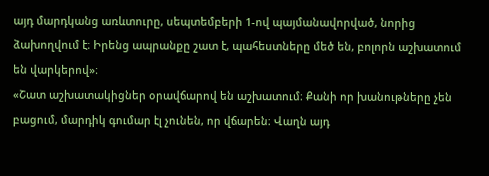այդ մարդկանց առևտուրը, սեպտեմբերի 1-ով պայմանավորված, նորից ձախողվում է։ Իրենց ապրանքը շատ է, պահեստները մեծ են, բոլորն աշխատում են վարկերով»։
«Շատ աշխատակիցներ օրավճարով են աշխատում։ Քանի որ խանութները չեն բացում, մարդիկ գումար էլ չունեն, որ վճարեն։ Վաղն այդ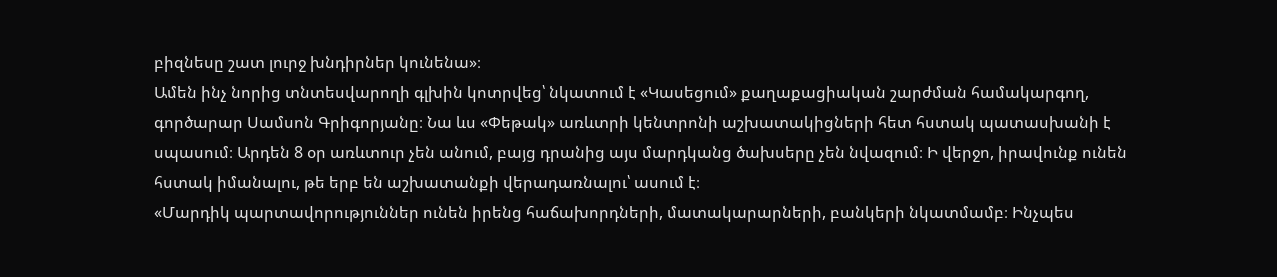բիզնեսը շատ լուրջ խնդիրներ կունենա»։
Ամեն ինչ նորից տնտեսվարողի գլխին կոտրվեց՝ նկատում է «Կասեցում» քաղաքացիական շարժման համակարգող, գործարար Սամսոն Գրիգորյանը։ Նա ևս «Փեթակ» առևտրի կենտրոնի աշխատակիցների հետ հստակ պատասխանի է սպասում։ Արդեն 8 օր առևտուր չեն անում, բայց դրանից այս մարդկանց ծախսերը չեն նվազում։ Ի վերջո, իրավունք ունեն հստակ իմանալու, թե երբ են աշխատանքի վերադառնալու՝ ասում է։
«Մարդիկ պարտավորություններ ունեն իրենց հաճախորդների, մատակարարների, բանկերի նկատմամբ։ Ինչպես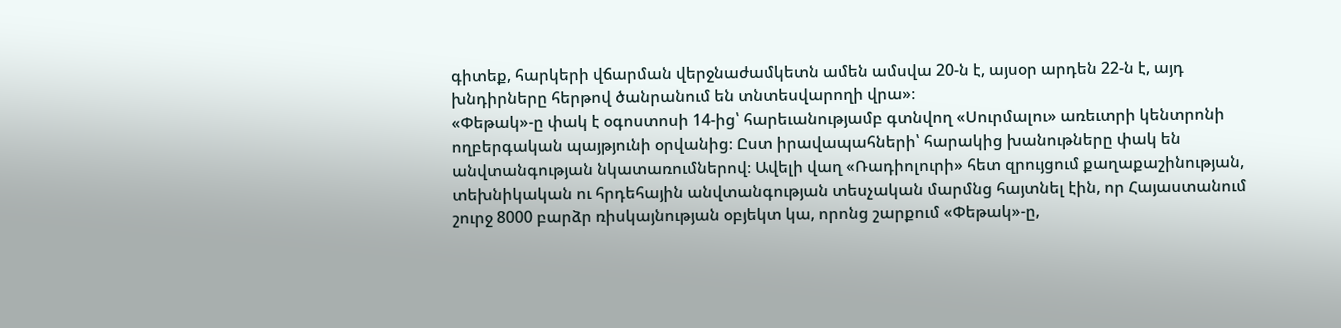գիտեք, հարկերի վճարման վերջնաժամկետն ամեն ամսվա 20-ն է, այսօր արդեն 22-ն է, այդ խնդիրները հերթով ծանրանում են տնտեսվարողի վրա»։
«Փեթակ»-ը փակ է օգոստոսի 14-ից՝ հարեւանությամբ գտնվող «Սուրմալու» առեւտրի կենտրոնի ողբերգական պայթյունի օրվանից։ Ըստ իրավապահների՝ հարակից խանութները փակ են անվտանգության նկատառումներով։ Ավելի վաղ «Ռադիոլուրի» հետ զրույցում քաղաքաշինության, տեխնիկական ու հրդեհային անվտանգության տեսչական մարմնց հայտնել էին, որ Հայաստանում շուրջ 8000 բարձր ռիսկայնության օբյեկտ կա, որոնց շարքում «Փեթակ»-ը,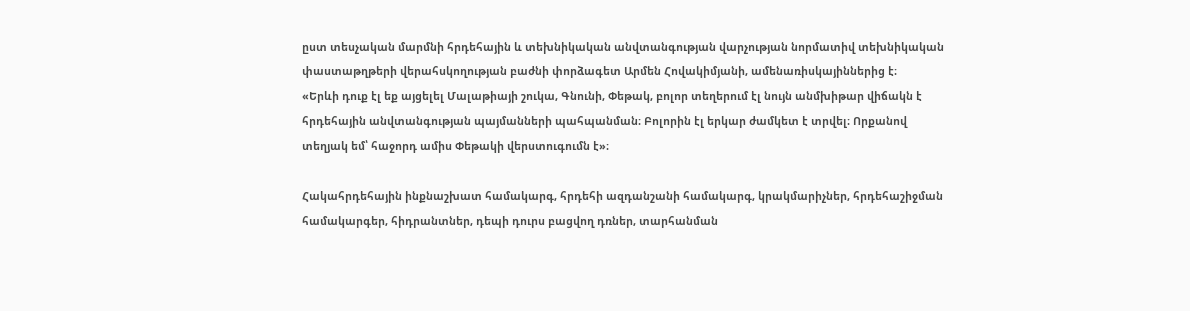ըստ տեսչական մարմնի հրդեհային և տեխնիկական անվտանգության վարչության նորմատիվ տեխնիկական փաստաթղթերի վերահսկողության բաժնի փորձագետ Արմեն Հովակիմյանի, ամենառիսկայիններից է։
«Երևի դուք էլ եք այցելել Մալաթիայի շուկա, Գնունի, Փեթակ, բոլոր տեղերում էլ նույն անմխիթար վիճակն է հրդեհային անվտանգության պայմանների պահպանման։ Բոլորին էլ երկար ժամկետ է տրվել։ Որքանով տեղյակ եմ՝ հաջորդ ամիս Փեթակի վերստուգումն է»։

Հակահրդեհային ինքնաշխատ համակարգ, հրդեհի ազդանշանի համակարգ, կրակմարիչներ, հրդեհաշիջման համակարգեր, հիդրանտներ, դեպի դուրս բացվող դռներ, տարհանման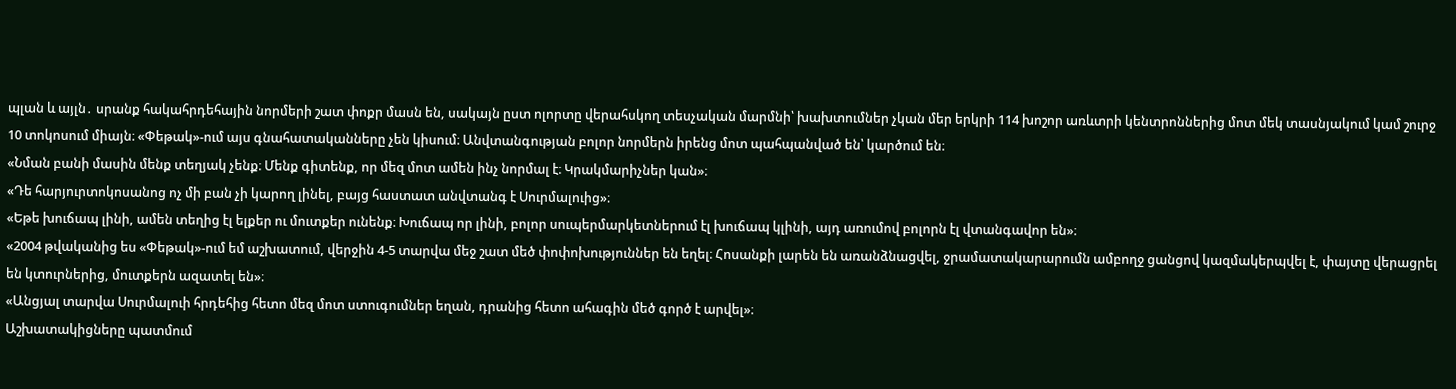պլան և այլն․ սրանք հակահրդեհային նորմերի շատ փոքր մասն են, սակայն ըստ ոլորտը վերահսկող տեսչական մարմնի՝ խախտումներ չկան մեր երկրի 114 խոշոր առևտրի կենտրոններից մոտ մեկ տասնյակում կամ շուրջ 10 տոկոսում միայն։ «Փեթակ»-ում այս գնահատականները չեն կիսում։ Անվտանգության բոլոր նորմերն իրենց մոտ պահպանված են՝ կարծում են։
«Նման բանի մասին մենք տեղյակ չենք։ Մենք գիտենք, որ մեզ մոտ ամեն ինչ նորմալ է։ Կրակմարիչներ կան»։
«Դե հարյուրտոկոսանոց ոչ մի բան չի կարող լինել, բայց հաստատ անվտանգ է Սուրմալուից»։
«Եթե խուճապ լինի, ամեն տեղից էլ ելքեր ու մուտքեր ունենք։ Խուճապ որ լինի, բոլոր սուպերմարկետներում էլ խուճապ կլինի, այդ առումով բոլորն էլ վտանգավոր են»։
«2004 թվականից ես «Փեթակ»-ում եմ աշխատում, վերջին 4-5 տարվա մեջ շատ մեծ փոփոխություններ են եղել։ Հոսանքի լարեն են առանձնացվել, ջրամատակարարումն ամբողջ ցանցով կազմակերպվել է, փայտը վերացրել են կտուրներից, մուտքերն ազատել են»։
«Անցյալ տարվա Սուրմալուի հրդեհից հետո մեզ մոտ ստուգումներ եղան, դրանից հետո ահագին մեծ գործ է արվել»։
Աշխատակիցները պատմում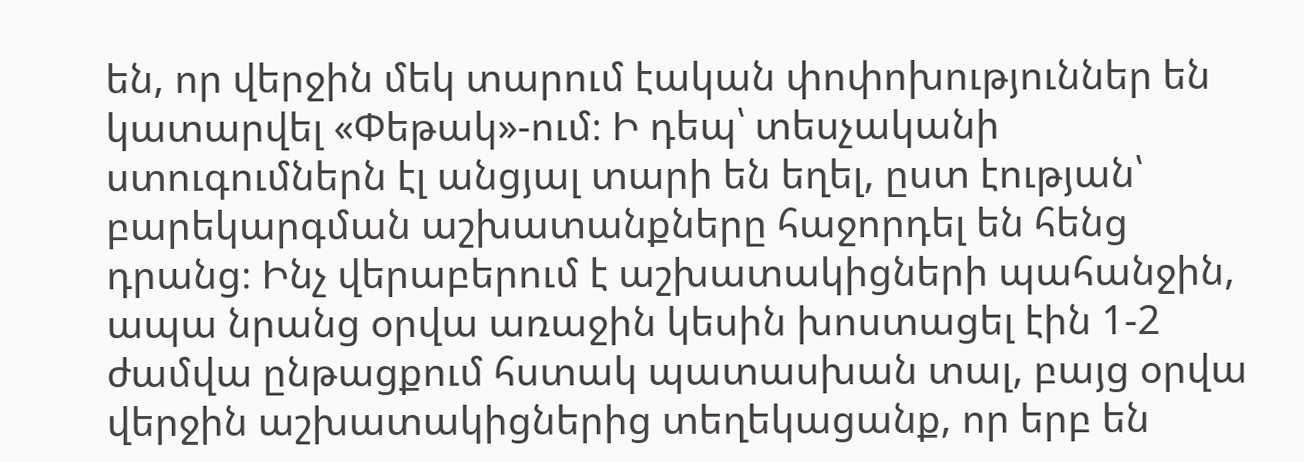են, որ վերջին մեկ տարում էական փոփոխություններ են կատարվել «Փեթակ»-ում։ Ի դեպ՝ տեսչականի ստուգումներն էլ անցյալ տարի են եղել, ըստ էության՝ բարեկարգման աշխատանքները հաջորդել են հենց դրանց։ Ինչ վերաբերում է աշխատակիցների պահանջին, ապա նրանց օրվա առաջին կեսին խոստացել էին 1-2 ժամվա ընթացքում հստակ պատասխան տալ, բայց օրվա վերջին աշխատակիցներից տեղեկացանք, որ երբ են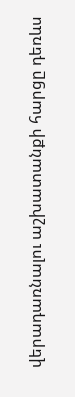վերադառնալու աշխատանքի հարցը դեռևս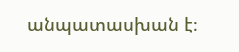անպատասխան է։